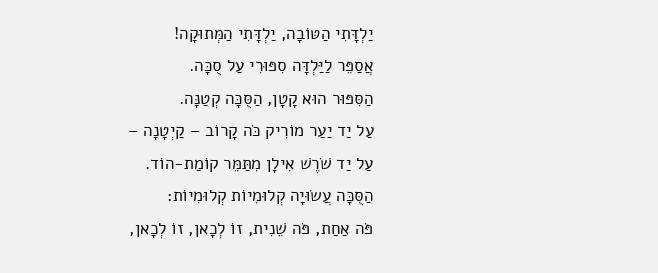יַלְדָּתִי הַטּוֹבָה, יַלְדָּתִי הַמְּתוּקָה!
אֲסַפֵּר לַיַּלְדָּה סִפּוּרִי עַל סֻכָּה.
הַסִּפּוּר הוּא קָטָן, הַסֻּכָּה קְטַנָּה.
עַל יַד יַעַר מוֹרִיק כֹּה קָרוֹב – קַיְטָנָה –
עַל יַד שֹׁרֶשׁ אִילָן מִתַּמֵּר קוֹמַת-הוֹד.
הַסֻּכָּה עֲשׂוּיָה קְלוּמִיוֹת קְלוּמִיוֹת:
פֹּה אַחַת, פֹּה שֵׁנִית, זוֹ לְכָאן, זוֹ לְכָאן,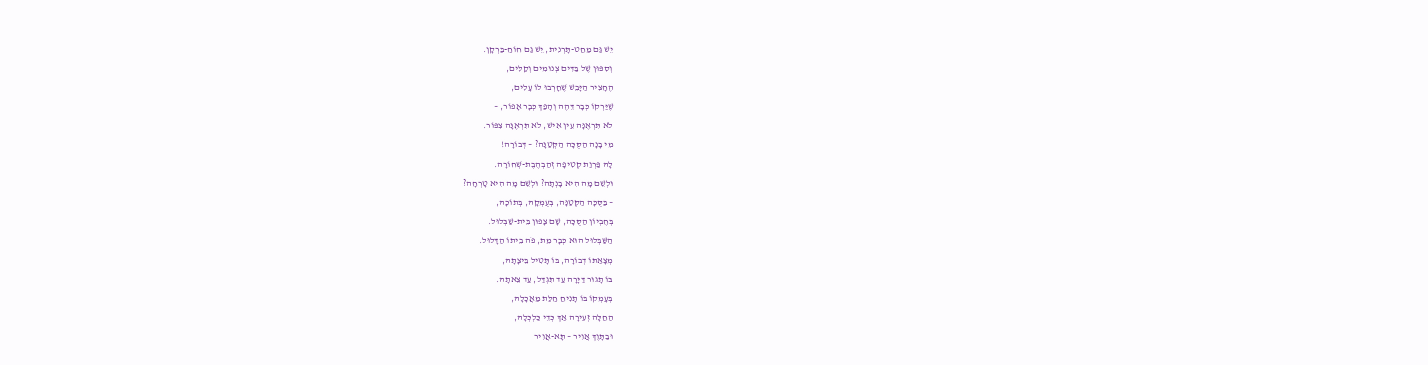יֵשׁ גַּם מַחַט-תָּרְנִית, יֵשׁ גַם חוֹחַ-בַּרְקָן.
וְסִפּוּן שֶׁל בַּדִּים צְנוּמִים וְקַלִּים,
הֶחָצִיר הַיָּבֵשׁ שֶׁחָרְבוּ לוֹ עָלִים,
שֶׁיַּרְקוֹ כְּבָר דֵּהֶה וְהָפַךְ כְּבָר אָפוֹר, –
לֹא תִּרְאֶנָּה עֵין אִישׁ, לֹא תִּרְאֶנָּה צִפּוֹר.
מִי בָנָה הַסֻּכָּה הַקְּטַנָּה? – דְּבוֹרָה!
לָהּ פַּרְוַת קְטִיפָה זְהַבְהֶבֶת-שְׁחוֹרָה.
וּלְשֵׁם מָה הִיא בָנְתָה? וּלְשֵׁם מָה הִיא טָרְחָה?
– בַּסֻּכָּה הַקְּטַנָּה, בְּעֻמְקָהּ, בְּתוֹכָהּ,
בְּחֶבְיוֹן הַסֻּכָּה, שָׁם צָפוּן בֵּית-שַׁבְּלוּל.
הַשַּׁבְּלוּל הוּא כְּבָר מֵת, פֹּה בֵיתוֹ הַדָּלוּל.
מְצָאַתּוֹ דְבוֹרָה, בּוֹ תָּטִיל בֵּיצָתָהּ,
בּוֹ תָגוּר דַּיָּרָה עַד תִּגְדַּל, עַד צֵאתָהּ.
בְּעָמְקוֹ בּוֹ תָנִיחַ חַלַּת מַאֲכָלָהּ,
הַחַלָּה זְעִירָה אַךְ כְּדֵי כַּלְכְּלָהּ,
וּבַתָּוֶךְ אֲוִיר – תָּא-אֲוִיר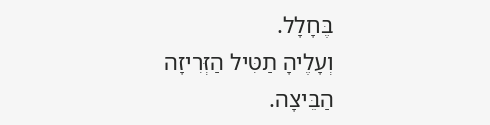בֶּחָלָל.
וְעָלֶיהָ תַטִּיל הַזְּרִיזָה הַבֵּיצָה.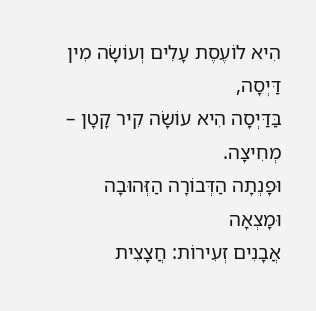הִיא לוֹעֶסֶת עָלִים וְעוֹשָׂה מִין דַּיְסָה,
בַּדַּיְסָה הִיא עוֹשָׂה קִיר קָטָן – מְחִיצָה.
וּפָנְתָה הַדְּבוֹרָה הַזְּהוּבָה וּמָצְאָה
אֲבָנִים זְעִירוֹת: חֲצָצִית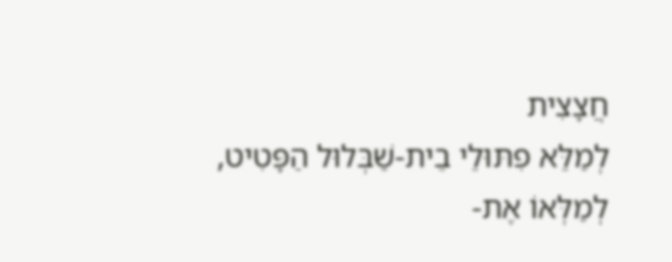חֲצָצִית
לְמַלֵּא פִתּוּלֵי בֵית-שַׁבְּלוּל הַפָּטִיט,
לְמַלְּאוֹ אֶת-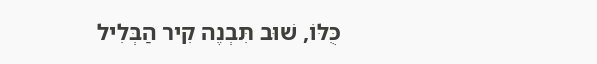כֻּלּוֹ, שׁוּב תִּבְנֶה קִיר הַבְּלִיל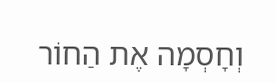וְחָסְמָה אֶת הַחוֹר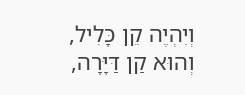וְיִהְיֶה קֵן כָּלִיל,
וְהוּא קַן דַּיָּרָה,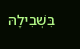בִּשְׁבִילָהּ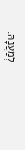לְמַעֲנָהּ.